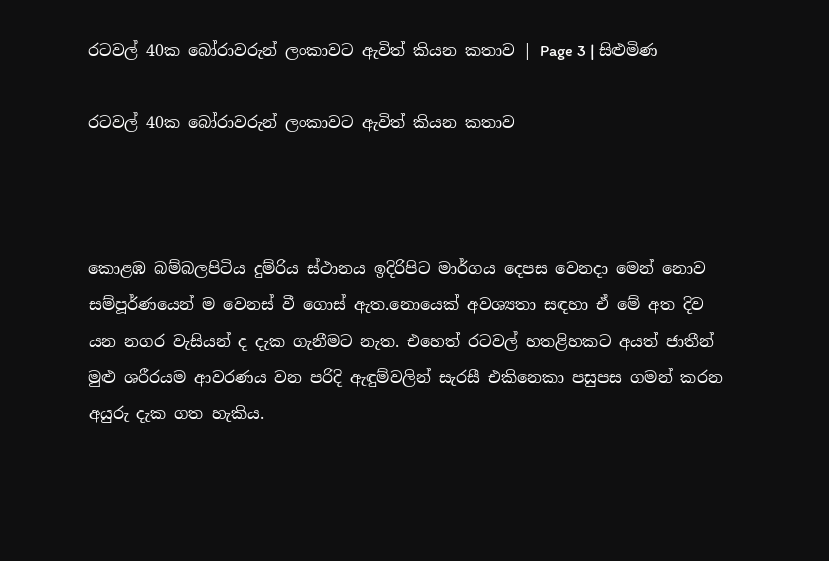රටවල් 40ක බෝරාවරුන් ලංකාවට ඇවිත් කියන කතාව | Page 3 | සිළුමිණ

රටවල් 40ක බෝරාවරුන් ලංකාවට ඇවිත් කියන කතාව



කොළඹ බම්බලපිටිය දුම්රිය ස්ථානය ඉදිරිපිට මාර්ගය දෙපස වෙනදා මෙන් නොව සම්පූර්ණයෙන් ම වෙනස් වී ගොස් ඇත.නොයෙක් අවශ්‍යතා සඳහා ඒ මේ අත දිව යන නගර වැසියන් ද දැක ගැනීමට නැත. එහෙත් රටවල් හතළිහකට අයත් ජාතීන් මුළු ශරීරයම ආවරණය වන පරිදි ඇඳුම්වලින් සැරසී එකිනෙකා පසුපස ගමන් කරන අයුරු දැක ගත හැකිය.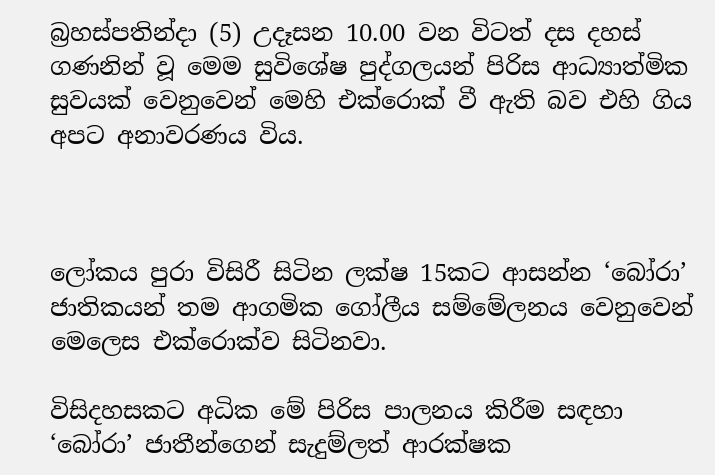බ්‍රහස්පතින්දා (5) උදෑසන 10.00 වන විටත් දස දහස් ගණනින් වූ මෙම සුවිශේෂ පුද්ගලයන් පිරිස ආධ්‍යාත්මික සුවයක් ‍වෙනුවෙන් මෙහි එක්රොක් වී ඇති බව එහි ගිය අපට අනාවරණය විය.



ලෝකය පුරා විසිරී සිටින ලක්ෂ 15කට ආසන්න ‘බෝරා’ ජාතිකයන් තම ආගමික ගෝලීය සම්මේලනය වෙනුවෙන් මෙලෙස එක්රොක්ව සිටිනවා.

විසිදහසකට අධික මේ පිරිස පාලනය කිරීම සඳහා ‘බෝරා’ ජාතීන්ගෙන් සැදුම්ලත් ආරක්ෂක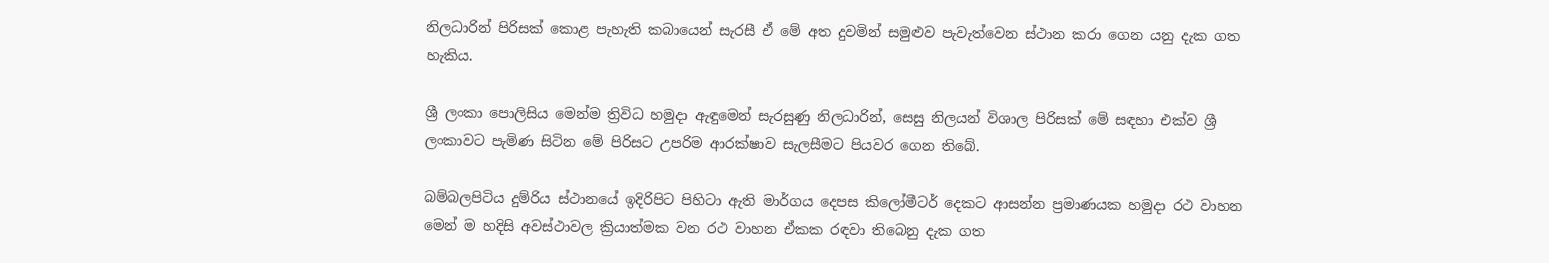නිලධාරින් පිරිසක් කොළ පැහැති කබායෙන් සැරසී ඒ මේ අත දුවමින් සමුළුව පැවැත්වෙන ස්ථාන කරා ගෙන යනු දැක ගත හැකිය.

ශ්‍රී ලංකා පොලිසිය මෙන්ම ත්‍රිවිධ හමුදා ඇඳුමෙන් සැරසුණු නිලධාරින්, සෙසු නිලයන් විශාල පිරිසක් මේ සඳහා එක්ව ශ්‍රී ලංකාවට පැමිණ සිටින මේ පිරිසට උපරිම ආරක්ෂාව සැලසීමට පියවර ගෙන තිබේ.

බම්බලපිටිය දුම්රිය ස්ථානයේ ඉදිරිපිට පිහිටා ඇති මාර්ගය දෙපස කිලෝමීටර් දෙකට ආසන්න ප්‍රමාණයක හමුදා රථ වාහන මෙන් ම හදිසි අවස්ථාවල ක්‍රියාත්මක වන රථ වාහන ඒකක රඳවා තිබෙනු දැක ගත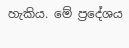හැකිය. මේ ප්‍රදේශය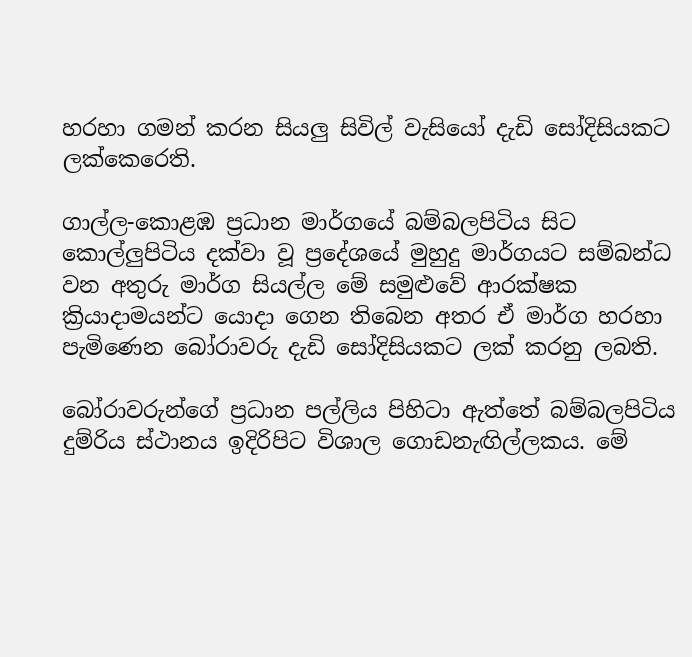හරහා ගමන් කරන සියලු සිවිල් වැසියෝ දැඩි සෝදිසියකට ලක්කෙරෙති.

ගාල්ල-කොළඹ ප්‍රධාන මාර්ගයේ බම්බලපිටිය සිට කොල්ලුපිටිය දක්වා වූ ප්‍රදේශයේ මුහුදු මාර්ගයට සම්බන්ධ වන අතුරු මාර්ග සියල්ල මේ සමුළුවේ ආරක්ෂක ක්‍රියාදාමයන්ට යොදා ගෙන තිබෙන අතර ඒ මාර්ග හරහා පැමිණෙන බෝරාවරු දැඩි සෝදිසියකට ලක් කරනු ලබති.

බෝරාවරුන්ගේ ප්‍රධාන පල්ලිය පිහිටා ඇත්තේ බම්බලපිටිය දුම්රිය ස්ථානය ඉදිරිපිට විශාල ගොඩනැඟිල්ලකය. මේ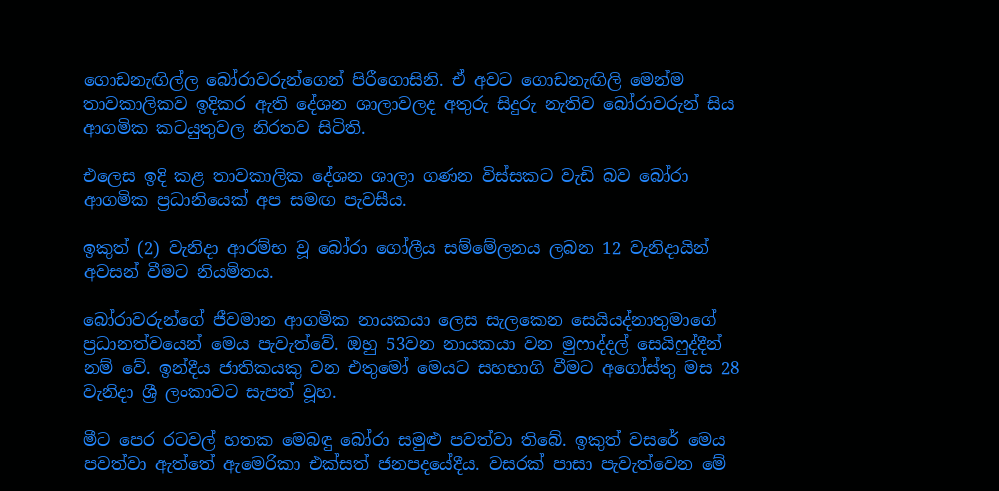ගොඩනැඟිල්ල බෝරාවරුන්ගෙන් පිරීගොසිනි. ඒ අවට ගොඩනැඟිලි මෙන්ම තාවකාලිකව ඉදිකර ඇති දේශන ශාලාවලද අතුරු සිදුරු නැතිව බෝරාවරුන් සිය ආගමික කටයුතුවල නිරතව සිටිති.

එලෙස ඉදි කළ තාවකාලික දේශන ශාලා ගණන විස්සකට වැඩි බව බෝරා ආගමික ප්‍රධානියෙක් අප සමඟ පැවසීය.

ඉකුත් (2) වැනිදා ආරම්භ වූ බෝරා ගෝලීය සම්මේලනය ලබන 12 වැනිදායින් අවසන් වීමට නියමිතය.

බෝරාවරුන්ගේ ජීවමාන ආගමික නායකයා ලෙස සැලකෙන සෙයියද්නාතුමාගේ ප්‍රධානත්වයෙන් මෙය පැවැත්වේ. ඔහු 53වන නායකයා වන මුෆාද්දල් සෙයිෆුද්දීන් නම් වේ. ඉන්දීය ජාතිකයකු වන එතුමෝ මෙයට සහභාගි වීමට අ‍ගෝස්තු මස 28 වැනිදා ශ්‍රී ලංකාවට සැපත් වූහ.

මීට පෙර රටවල් හතක මෙබඳු බෝරා සමුළු පවත්වා තිබේ. ඉකුත් වසරේ මෙය පවත්වා ඇත්තේ ඇමෙරිකා එක්සත් ජනපදයේදීය. වසරක් පාසා පැවැත්වෙන මේ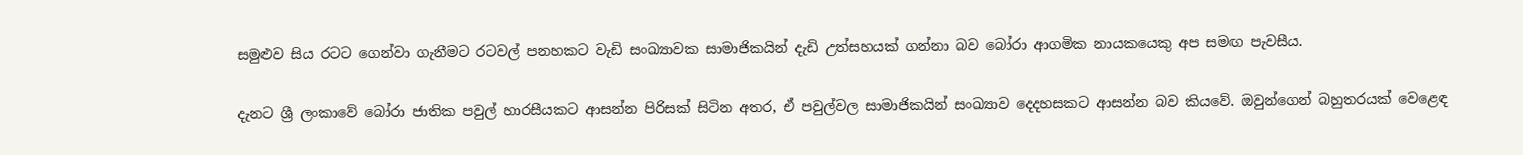සමුළුව සිය රටට ගෙන්වා ගැනීමට රටවල් පනහකට වැඩි සංඛ්‍යාවක සාමාජිකයින් දැඩි උත්සහයක් ගන්නා බව බෝරා ආගමික නායකයෙකු අප සමඟ පැවසීය.

දැනට ශ්‍රී ලංකාවේ බෝරා ජාතික පවුල් හාරසීයකට ආසන්න පිරිසක් සිටින අතර, ඒ පවුල්වල සාමාජිකයින් සංඛ්‍යාව දෙදහසකට ආසන්න බව කියවේ. ඔවුන්ගෙන් බහුතරයක් වෙළෙඳ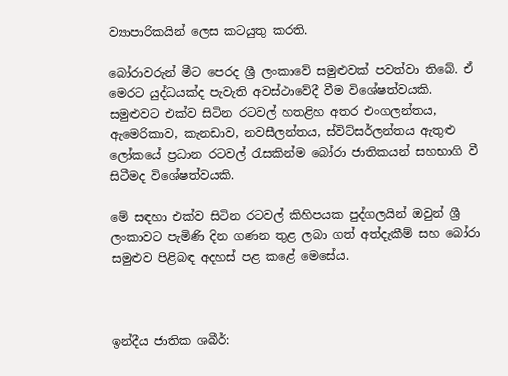ව්‍යාපාරිකයින් ලෙස කටයුතු කරති.

බෝරාවරුන් මීට පෙරද ශ්‍රී ලංකාවේ සමුළුවක් පවත්වා තිබේ. ඒ මෙරට යුද්ධයක්ද පැවැති අවස්ථාවේදී වීම විශේෂත්වයකි. සමුළුවට එක්ව සිටින රටවල් හතළිහ අතර එංගලන්තය, ඇමෙරිකාව, කැනඩාව, නවසීලන්තය, ස්විට්සර්ලන්තය ඇතුළු ලෝකයේ ප්‍රධාන රටවල් රැසකින්ම බෝරා ජාතිකයන් සහභාගි වී සිටීමද විශේෂත්වයකි.

මේ සඳහා එක්ව සිටින රටවල් කිහිපයක පුද්ගලයින් ඔවුන් ශ්‍රී ලංකාවට පැමිණි දින ගණන තුළ ලබා ගත් අත්දැකීම් සහ බෝරා සමුළුව පිළිබඳ අදහස් පළ කළේ මෙසේය.



ඉන්දීය ජාතික ශබීර්: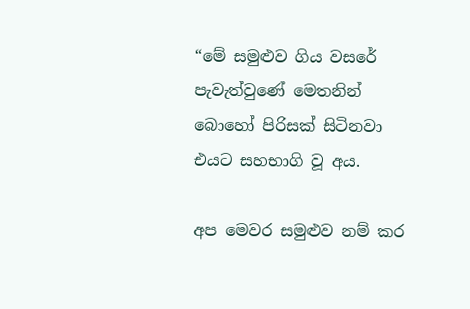“මේ සමුළුව ගිය වසරේ පැවැත්වුණේ මෙතනින් බොහෝ පිරිසක් සිටිනවා එයට සහභාගි වූ අය.

අප මෙවර සමුළුව නම් කර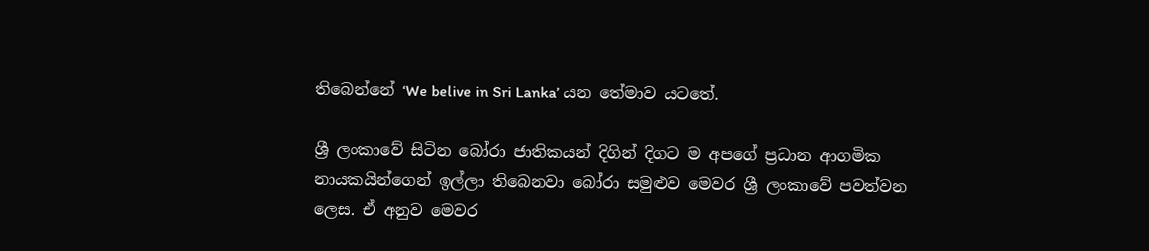තිබෙන්නේ ‘We belive in Sri Lanka’ යන තේමාව යටතේ.

ශ්‍රී ලංකාවේ සිටින බෝරා ජාතිකයන් දිගින් දිගට ම අපගේ ප්‍රධාන ආගමික නායකයින්ගෙන් ඉල්ලා තිබෙනවා බෝරා සමුළුව මෙවර ශ්‍රී ලංකාවේ පවත්වන ලෙස. ඒ අනුව මෙවර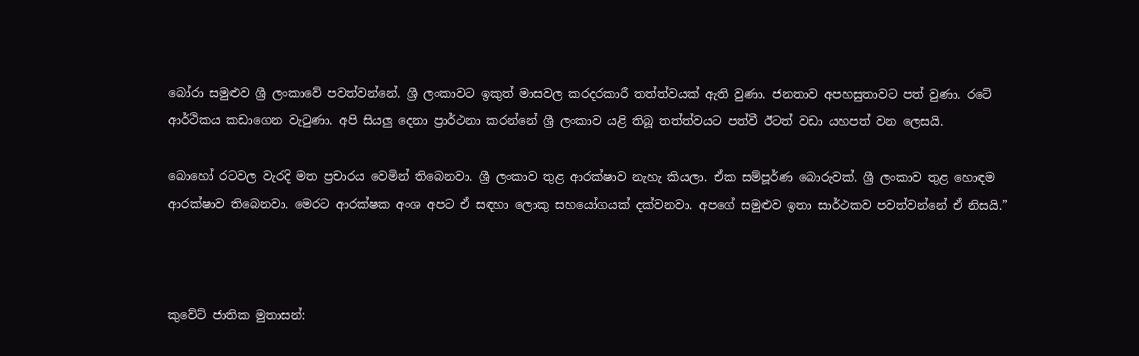බෝරා සමුළුව ශ්‍රී ලංකාවේ පවත්වන්නේ. ශ්‍රී ලංකාවට ඉකුත් මාසවල කරදරකාරී තත්ත්වයක් ඇති වුණා. ජනතාව අපහසුතාවට පත් වුණා. රටේ ආර්ථිකය කඩාගෙන වැටුණා. අපි සියලු දෙනා ප්‍රාර්ථනා කරන්නේ ශ්‍රී ලංකාව යළි තිබූ තත්ත්වයට පත්වී ඊටත් වඩා යහපත් වන ලෙසයි.

බොහෝ රටවල වැරදි මත ප්‍රචාරය වෙමින් තිබෙනවා. ශ්‍රී ලංකාව තුළ ආරක්ෂාව නැහැ කියලා. ඒක සම්පූර්ණ බොරුවක්. ශ්‍රී ලංකාව තුළ හොඳම ආරක්ෂාව තිබෙනවා. මෙරට ආරක්ෂක අංශ අපට ඒ සඳහා ලොකු සහයෝගයක් දක්වනවා. අපගේ සමුළුව ඉතා සාර්ථකව පවත්වන්නේ ඒ නිසයි.”



කුවේට් ජාතික මුතාසන්: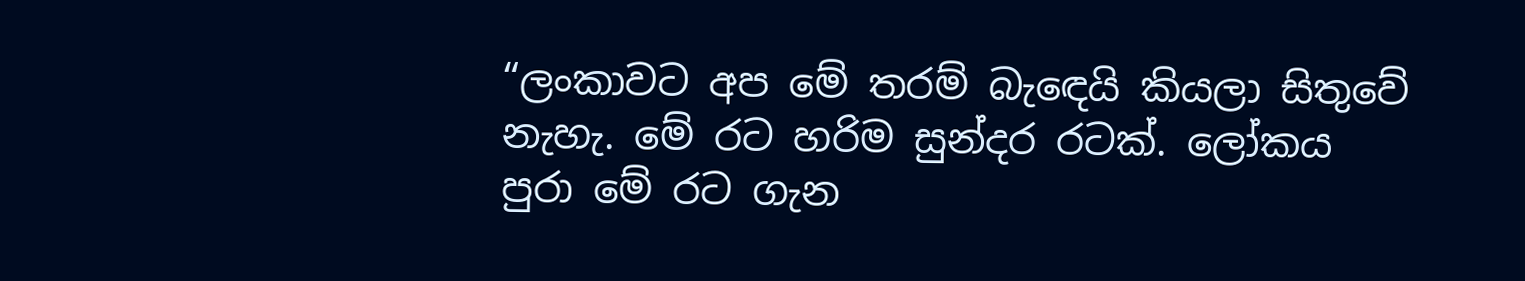“ලංකාවට අප මේ තරම් බැ‍ඳෙයි කියලා සිතුවේ නැහැ. මේ රට හරිම සුන්දර රටක්. ලෝකය පුරා මේ රට ගැන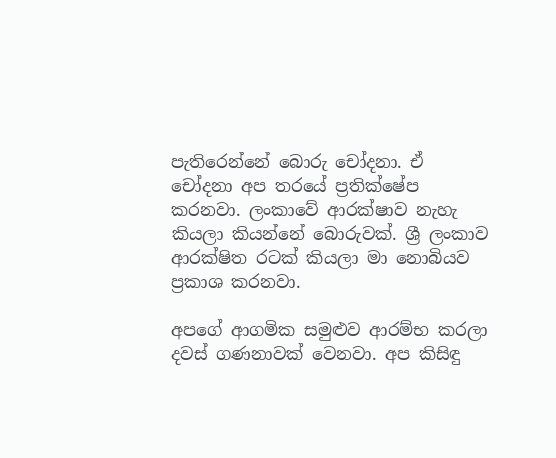පැතිරෙන්නේ බොරු චෝදනා. ඒ චෝදනා අප තරයේ ප්‍රතික්ෂේප කරනවා. ලංකාවේ ආරක්ෂාව නැහැ කියලා කියන්නේ බොරුවක්. ශ්‍රී ලංකාව ආරක්ෂිත රටක් කියලා මා නොබියව ප්‍රකාශ කරනවා.

අපගේ ආගමික සමුළුව ආරම්භ කරලා දවස් ගණනාවක් වෙනවා. අප කිසිඳු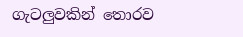ගැටලුවකින් තොරව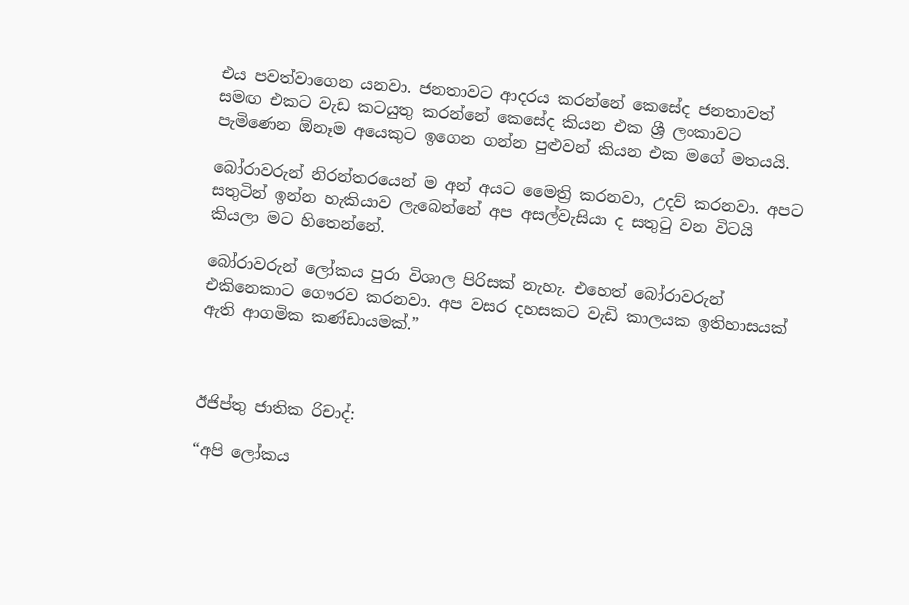එය පවත්වාගෙන යනවා. ජනතාවට ආදරය කරන්නේ කෙසේද ජනතාවත් සමඟ එකට වැඩ කටයුතු කරන්නේ කෙසේද කියන එක ශ්‍රී ලංකාවට පැමිණෙන ඕනෑම අයෙකුට ඉගෙන ගන්න පුළුවන් කියන එක මගේ මතයයි.

බෝරාවරුන් නිරන්තරයෙන් ම අන් අයට මෛත්‍රි කරනවා, උදව් කරනවා. අපට සතුටින් ඉන්න හැකියාව ලැබෙන්නේ අප අසල්වැසියා ද සතුටු වන විටයි කියලා මට හිතෙන්නේ.

බෝරාවරුන් ලෝකය පුරා විශාල පිරිසක් නැහැ. එහෙත් බෝරාවරුන් එකිනෙකාට ගෞරව කරනවා. අප වසර දහසකට වැඩි කාලයක ඉතිහාසයක් ඇති ආගමික කණ්ඩායමක්.”



ඊජිප්තු ජාතික රිචාද්:

“අපි ලෝකය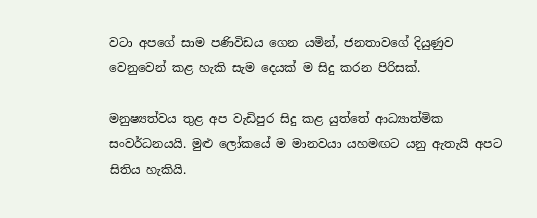වටා අපගේ සාම පණිවිඩය ගෙන යමින්, ජනතාවගේ දියුණුව වෙනුවෙන් කළ හැකි සැම දෙයක් ම සිදු කරන පිරිසක්.

මනුෂ්‍යත්වය තුළ අප වැඩිපුර සිදු කළ යුත්තේ ආධ්‍යාත්මික සංවර්ධනයයි. මුළු ලෝකයේ ම මානවයා යහමඟට යනු ඇතැයි අපට සිතිය හැකියි.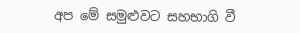අප මේ සමුළුවට සහභාගි වී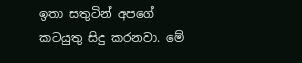ඉතා සතුටින් අපගේ කටයුතු සිදු කරනවා. මේ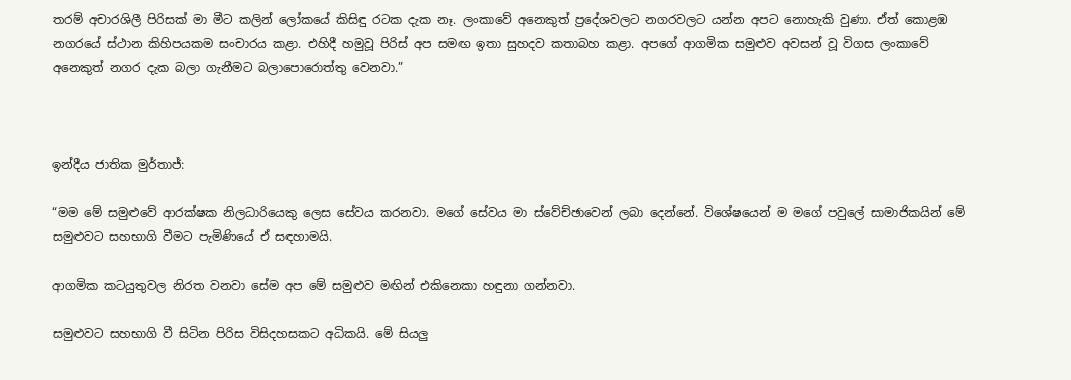තරම් අචාරශිලී පිරිසක් මා මීට කලින් ලෝකයේ කිසිඳු රටක දැක නෑ. ලංකාවේ අනෙකුත් ප්‍රදේශවලට නගරවලට යන්න අපට නොහැකි වුණා. ඒත් කොළඹ නගරයේ ස්ථාන කිහිපයකම සංචාරය කළා. එහිදී හමුවූ පිරිස් අප සමඟ ඉතා සුහදව කතාබහ කළා. අපගේ ආගමික සමුළුව අවසන් වූ විගස ලංකාවේ අනෙකුත් නගර දැක බලා ගැනීමට බලාපොරොත්තු වෙනවා.”



ඉන්දීය ජාතික මුර්තාජ්:

“මම මේ සමුළුවේ ආරක්ෂක නිලධාරියෙකු ලෙස සේවය කරනවා. මගේ සේවය මා ස්වේච්ඡාවෙන් ලබා දෙන්නේ. විශේෂයෙන් ම මගේ පවුලේ සාම‍ාජිකයින් මේ සමුළුවට සහභාගි වීමට පැමිණියේ ඒ සඳහාමයි.

ආගමික කටයුතුවල නිරත වනවා සේම අප‍ මේ සමුළුව මඟින් එකිනෙකා හඳුනා ගන්නවා.

සමුළුවට සහභාගි වී සිටින පිරිස විසිදහසකට අධිකයි. මේ සියලු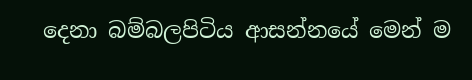දෙනා බම්බලපිටිය ආසන්නයේ මෙන් ම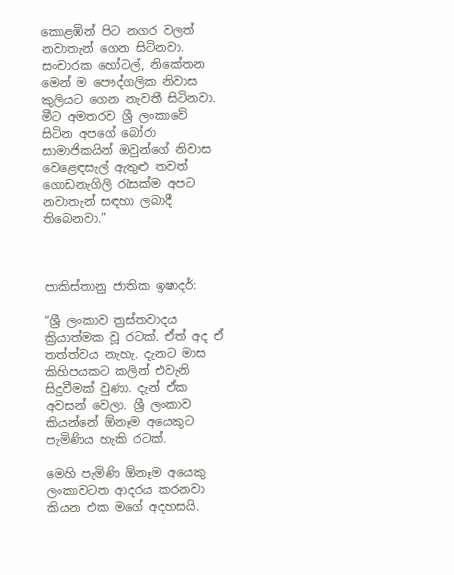කොළඹින් පිට නගර වලත් නවාතැන් ගෙන සිටිනවා. සංචාරක හෝටල්, නිකේතන මෙන් ම පෞද්ගලික නිවාස කුලියට ගෙන නැවතී සිටිනවා. මීට අමතරව ශ්‍රී ලංකාවේ සිටින අපගේ බෝරා සාමාජිකයින් ඔවුන්ගේ නිවාස වෙළෙඳසැල් ඇතුළු තවත් ගොඩනැගිලි රැසක්ම අපට නවාතැන් සඳහා ලබාදී තිබෙනවා.”



පාකිස්තානු ජාතික ඉෂාදර්:

“ශ්‍රී ලංකාව ත්‍රස්තවාදය ක්‍රියාත්මක වූ රටක්. ඒත් අද ඒ තත්ත්වය නැහැ. දැනට මාස කිහිපයකට කලින් එවැනි සිදුවීමක් වුණා. දැන් ඒක අවසන් වෙලා. ශ්‍රී ලංකාව කියන්නේ ‍ඕනෑම අයෙකුට පැමිණිය හැකි රටක්.

මෙහි පැමිණි ඕනෑම අයෙකු ලංකාවටත ආදරය කරනවා කියන එක මගේ අදහසයි.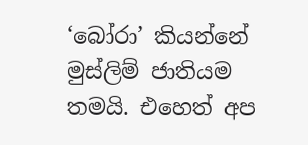‘බෝරා’ කියන්නේ මුස්ලිම් ජාතියම තමයි. එහෙත් අප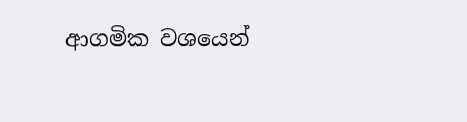ආගමික වශයෙන්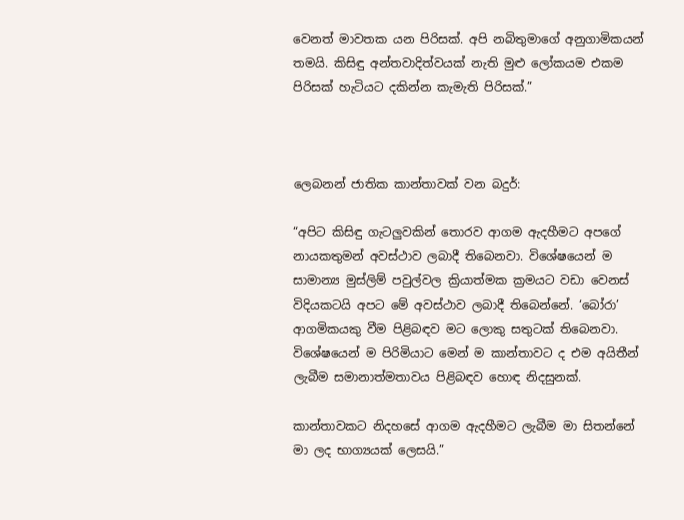වෙනත් මාවතක යන පිරිසක්. අපි නබිතුමාගේ අනුගාමිකයන් තමයි. කිසිඳු අන්තවාදිත්වයක් නැති මුළු ලෝකයම එකම පිරිසක් හැටියට දකින්න කැමැති පිරිසක්.”



ලෙබනන් ජාතික කාන්තාවක් වන බදුර්:

“අපිට කිසිඳු ගැටලුවකින් තොරව ආගම ඇදහීමට අපගේ නායකතුමන් අවස්ථාව ලබාදී තිබෙනවා. විශේෂයෙන් ම සාමාන්‍ය මුස්ලිම් පවුල්වල ක්‍රියාත්මක ක්‍රමයට වඩා වෙනස් විදියකටයි අපට මේ අවස්ථාව ලබාදී තිබෙන්නේ. ‘බෝරා’ ආගමිකයකු වීම පිළිබඳව මට ලොකු සතුටක් තිබෙනවා. විශේෂයෙන් ම පිරිමියාට මෙන් ම කාන්තාවට ද එම අයිතීන් ලැබීම සමානාත්මතාවය පිළිබඳව හොඳ නිදසුනක්.

කාන්තාවකට නිදහසේ ආගම ඇදහීමට ලැබීම මා සිතන්නේ මා ලද භාග්‍යයක් ලෙසයි.”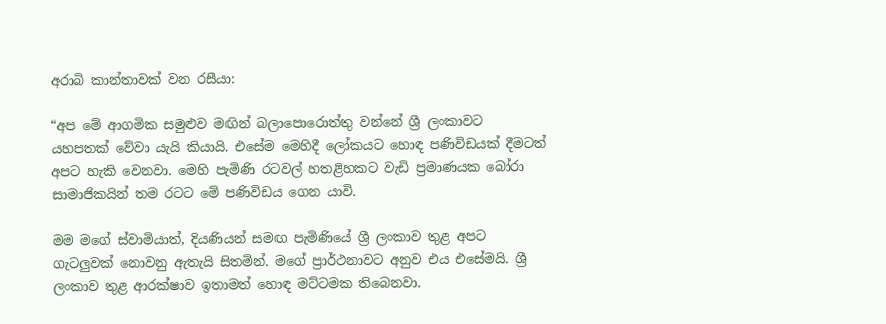අරාබි කාන්තාවක් වන රසීයා:

“අප මේ ආගමික සමුළුව මඟින් බලාපොරොත්තු වන්නේ ශ්‍රී ලංකාවට යහපතක් වේවා යැයි කියායි. එසේම මෙහිදී ලෝකයට හොඳ පණිවිඩයක් දීමටත් අපට හැකි වෙනවා. මෙහි පැමිණි රටවල් හතළිහකට වැඩි ප්‍රමාණයක බෝරා සාමාජිකයින් තම රටට මේ පණිවිඩය ගෙන යාවි.

මම මගේ ස්වාමියාත්, දියණියන් සමඟ පැමිණියේ ශ්‍රී ලංකාව තුළ අපට ගැටලුවක් නොවනු ඇතැයි සිතමින්. මගේ ප්‍රාර්ථනාවට අනුව එය එසේමයි. ශ්‍රී ලංකාව තුළ ආරක්ෂාව ඉතාමත් හොඳ මට්ටමක තිබෙනවා.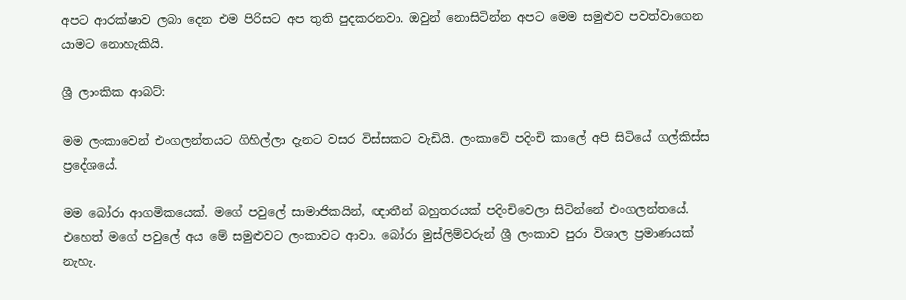අපට ආරක්ෂාව ලබා දෙන එම පිරිසට අප තුති පුදකරනවා. ඔවුන් නොසිටින්න අපට මෙම සමුළුව පවත්වාගෙන යාමට නොහැකියි.

ශ්‍රී ලාංකික ආබට්:

මම ලංකාවෙන් එංගලන්තයට ගිහිල්ලා දැනට වසර විස්සකට වැඩියි. ලංකාවේ පදිංචි කාලේ අපි සිටියේ ගල්කිස්ස ප්‍රදේශයේ.

මම බෝරා ආගමිකයෙක්. මගේ පවුලේ සාමාජිකයින්, ඥාතීන් බහුතරයක් පදිංචිවෙලා සිටින්නේ එංගලන්තයේ. එහෙත් මගේ පවුලේ අය මේ සමුළුවට ලංකාවට ආවා. බෝරා මුස්ලිම්වරුන් ශ්‍රී ලංකාව පුරා විශාල ප්‍රමාණයක් නැහැ.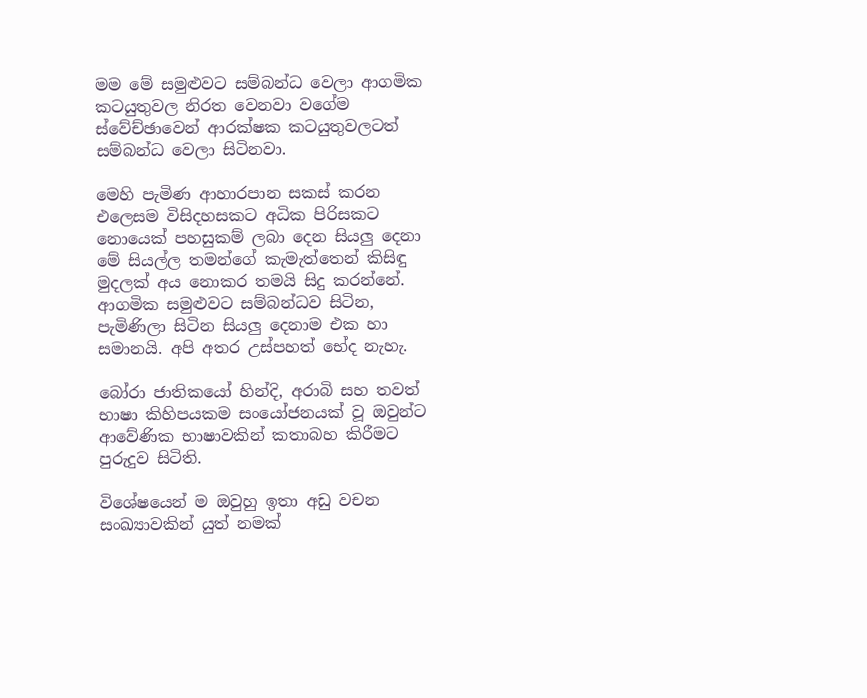මම මේ සමුළුවට සම්බන්ධ වෙලා ආගමික කටයුතුවල නිරත වෙනවා වගේම ස්වේච්ඡාවෙන් ආරක්ෂක කටයුතුවලටත් සම්බන්ධ වෙලා සිටිනවා.

මෙහි පැමිණ ආහාරපාන සකස් කරන එලෙසම විසිදහසකට අධික පිරිසකට නොයෙක් පහසුකම් ලබා දෙන සියලු දෙනා මේ සියල්ල තමන්ගේ කැමැත්තෙන් කිසිඳු මුදලක් අය නොකර තමයි සිදු කරන්නේ. ආගමික සමුළුවට සම්බන්ධව සිටින, පැමිණිලා සිටින සියලු දෙනාම එක හා සමානයි. අපි අතර උස්පහත් භේද නැහැ.

බෝරා ජාතිකයෝ හින්දි, අරාබි සහ තවත් භාෂා කිහිපයකම සංයෝජනයක් වූ ඔවුන්ට ආවේණික භාෂාවකින් කතාබහ කිරීමට පුරුදුව සිටිති.

විශේෂයෙන් ම ඔවුහු ඉතා අඩු වචන සංඛ්‍යාවකින් යුත් නමක්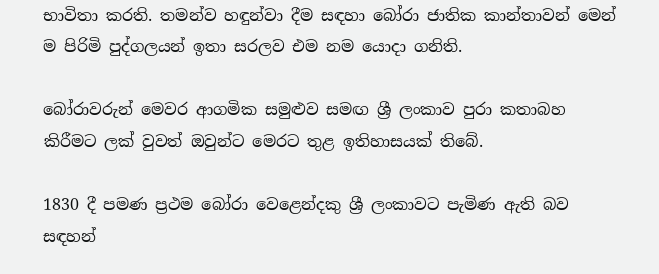භාවිතා කරති. තමන්ව හඳුන්වා දීම සඳහා බෝරා ජාතික කාන්තාවන් මෙන් ම පිරිමි පුද්ගලයන් ඉතා සරලව එම නම යොදා ගනිති.

බෝරාවරුන් මෙවර ආගමික සමුළුව සමඟ ශ්‍රී ලංකාව පුරා කතාබහ කිරීමට ලක් වුවත් ඔවුන්ට මෙරට තුළ ඉතිහාසයක් තිබේ.

1830 දී පමණ ප්‍රථම බෝරා වෙළෙන්දකු ශ්‍රී ලංකාවට පැමිණ ඇති බව සඳහන්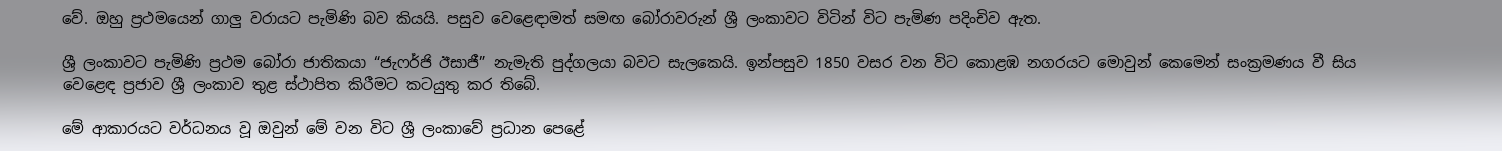වේ. ඔහු ප්‍රථමයෙන් ගාලු වරායට පැමිණි බව කියයි. පසුව වෙළෙඳාමත් සමඟ බෝරාවරුන් ශ්‍රී ලංකාවට විටින් විට පැමිණ පදිංචිව ඇත.

ශ්‍රී ලංකාවට පැමිණි ප්‍රථම බෝරා ජාතිකයා “ජැෆර්ජි ඊසාජී” නැමැති පුද්ගලයා බවට සැලකෙයි. ඉන්පසුව 1850 වසර වන විට කොළඹ නගරයට මොවුන් කෙමෙන් සංක්‍රමණය වී සිය වෙළෙඳ ප්‍රජාව ශ්‍රී ලංකාව තුළ ස්ථාපිත කිරීමට කටයුතු කර තිබේ.

මේ ආකාරයට වර්ධනය වූ ඔවුන් මේ වන විට ශ්‍රී ලංකාවේ ප්‍රධාන පෙළේ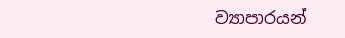ව්‍යාපාරයන්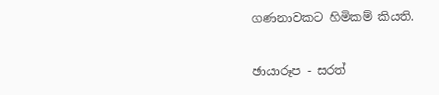ගණනාවකට හිමිකම් කියති.

ඡායාරූප - සරත්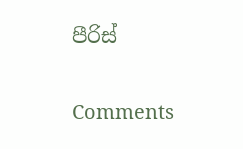පීරිස්

Comments